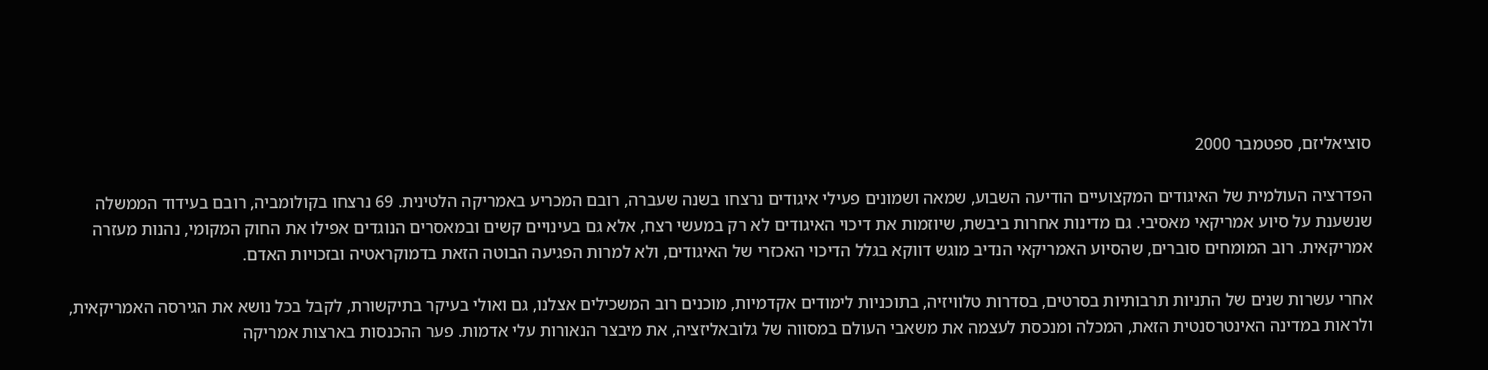סוציאליזם, ספטמבר 2000

הפדרציה העולמית של האיגודים המקצועיים הודיעה השבוע, שמאה ושמונים פעילי איגודים נרצחו בשנה שעברה, רובם המכריע באמריקה הלטינית. 69 נרצחו בקולומביה, רובם בעידוד הממשלה שנשענת על סיוע אמריקאי מאסיבי. גם מדינות אחרות ביבשת, שיוזמות את דיכוי האיגודים לא רק במעשי רצח, אלא גם בעינויים קשים ובמאסרים הנוגדים אפילו את החוק המקומי, נהנות מעזרה אמריקאית. רוב המומחים סוברים, שהסיוע האמריקאי הנדיב מוגש דווקא בגלל הדיכוי האכזרי של האיגודים, ולא למרות הפגיעה הבוטה הזאת בדמוקראטיה ובזכויות האדם.

אחרי עשרות שנים של התניות תרבותיות בסרטים, בסדרות טלוויזיה, בתוכניות לימודים אקדמיות, מוכנים רוב המשכילים אצלנו, גם ואולי בעיקר בתיקשורת, לקבל בכל נושא את הגירסה האמריקאית, ולראות במדינה האינטרסנטית הזאת, המכלה ומנכסת לעצמה את משאבי העולם במסווה של גלובאליזציה, את מיבצר הנאורות עלי אדמות. פער ההכנסות בארצות אמריקה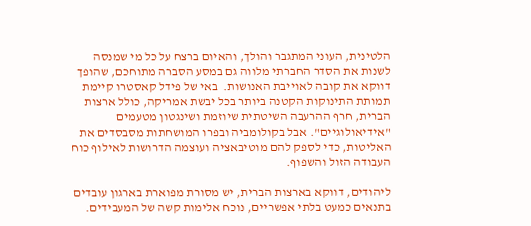הלטינית, העוני המתגבר והולך, והאיום ברצח על כל מי שמנסה לשנות את הסדר החברתי מלווה גם במסע הסברה מתוחכם, שהופך דווקא את קובה לאוייבת האנושות.  באי של פידל קאסטרו קיימת תמותת התינוקות הקטנה ביותר בכל יבשת אמריקה, כולל ארצות הברית, חרף ההרעבה השיטתית שיוזמת ושינגטון מטעמים "אידיאולוגיים". אבל בקולומביה ובפרו המושחתות מסבסדים את האליטות, כדי לספק להם מוטיבאציה ועוצמה הדרושות לאילוף כוח העבודה הזול והשפוף.

ליהודים, דווקא בארצות הברית, יש מסורת מפוארת בארגון עובדים בתנאים כמעט בלתי אפשריים, נוכח אלימות קשה של המעבידים.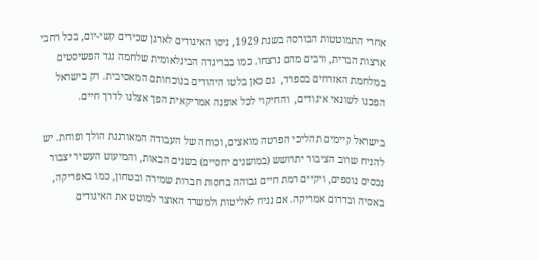אחרי התמוטטות הבורסה בשנת 1929, ניסו האיגודים לארגן שכירים קשי-יום, בכל רחבי ארצות הברית, ורבים מהם נרצחו. כמו בבריגדה הבינלאומית שלחמה נגד הפשיסטים במלחמת האזרחים בספרד,  גם כאן בלטו היהודים בנוכחותם המאסיבית. רק בישראל הפכנו לשונאי איגודים,  והחיקוי לכל אופנה אמריקאית הפך אצלנו לדרך חיים.

בישראל קיימים תהליכי הפרטה מואצים, וכוחה של העבודה המאורגנת הולך ופוחת. יש להניח שרוב הציבור יתרושש (במושגים יחסיים) בשנים הבאות, והמיעוט העשיר יצבור נכסים נוספים, ויקיים רמת חיים גבוהה בחסות חברות שמירה ובטחון, כמו באפריקה, באסיה ובדרום אמריקה. אם נניח לאליטות ולמשרד האוצר למוטט את האיגודים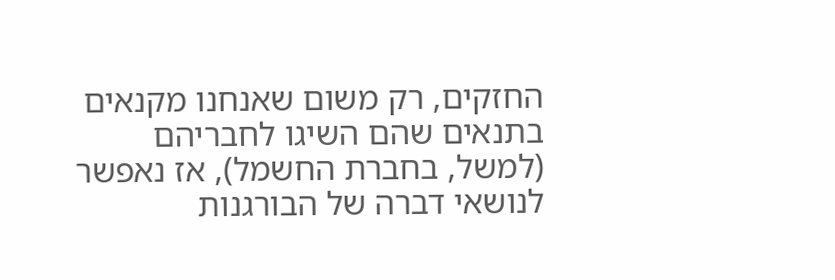החזקים, רק משום שאנחנו מקנאים בתנאים שהם השיגו לחבריהם (למשל, בחברת החשמל), אז נאפשר לנושאי דברה של הבורגנות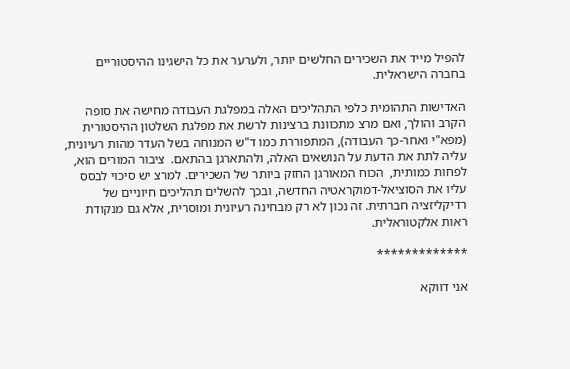להפיל מייד את השכירים החלשים יותר, ולערער את כל הישגינו ההיסטוריים בחברה הישראלית.

האדישות התהומית כלפי התהליכים האלה במפלגת העבודה מחישה את סופה הקרב והולך, ואם מרצ מתכוונת ברצינות לרשת את מפלגת השלטון ההיסטורית (מפא"י ואחר-כך העבודה), המתפוררת כמו ד"ש המנוחה בשל העדר מהות רעיונית, עליה לתת את הדעת על הנושאים האלה, ולהתארגן בהתאם.  ציבור המורים הוא, לפחות כמותית,  הכוח המאורגן החזק ביותר של השכירים. למרצ יש סיכוי לבסס עליו את הסוציאל-דמוקראטיה החדשה, ובכך להשלים תהליכים חיוניים של רדיקליזציה חברתית. זה נכון לא רק מבחינה רעיונית ומוסרית, אלא גם מנקודת ראות אלקטוראלית.

*************

אני דווקא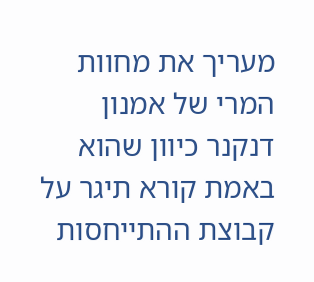מעריך את מחוות המרי של אמנון דנקנר כיוון שהוא באמת קורא תיגר על קבוצת ההתייחסות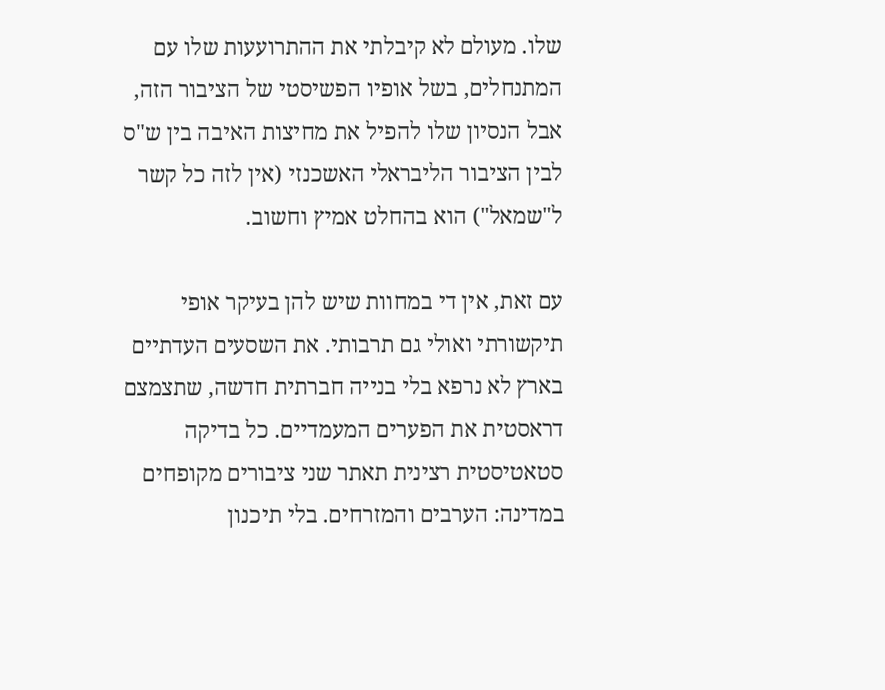שלו. מעולם לא קיבלתי את ההתרועעות שלו עם המתנחלים, בשל אופיו הפשיסטי של הציבור הזה, אבל הנסיון שלו להפיל את מחיצות האיבה בין ש"ס לבין הציבור הליבראלי האשכנזי (אין לזה כל קשר ל"שמאל") הוא בהחלט אמיץ וחשוב.

עם זאת, אין די במחוות שיש להן בעיקר אופי תיקשורתי ואולי גם תרבותי. את השסעים העדתיים בארץ לא נרפא בלי בנייה חברתית חדשה, שתצמצם דראסטית את הפערים המעמדיים. כל בדיקה סטאטיסטית רצינית תאתר שני ציבורים מקופחים במדינה: הערבים והמזרחים. בלי תיכנון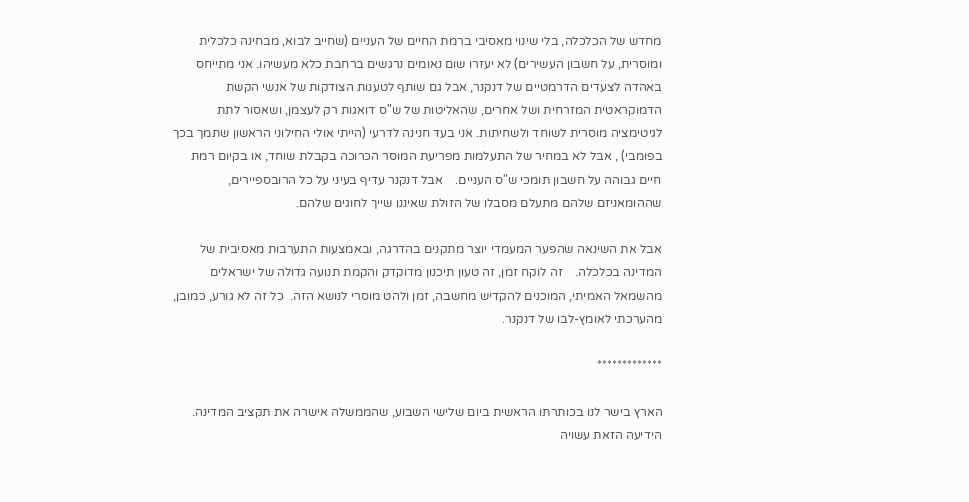מחדש של הכלכלה, בלי שינוי מאסיבי ברמת החיים של העניים (שחייב לבוא, מבחינה כלכלית ומוסרית, על חשבון העשירים) לא יעזרו שום נאומים נרגשים ברחבת כלא מעשיהו. אני מתייחס באהדה לצעדים הדרמטיים של דנקנר, אבל גם שותף לטענות הצודקות של אנשי הקשת הדמוקראטית המזרחית ושל אחרים, שהאליטות של ש"ס דואגות רק לעצמן, ושאסור לתת לגיטימציה מוסרית לשוחד ולשחיתות. אני בעד חנינה לדרעי (הייתי אולי החילוני הראשון שתמך בכך בפומבי) , אבל לא במחיר של התעלמות מפריעת המוסר הכרוכה בקבלת שוחד, או בקיום רמת חיים גבוהה על חשבון תומכי ש"ס העניים.    אבל דנקנר עדיף בעיני על כל הרובספיירים, שההומאניזם שלהם מתעלם מסבלו של הזולת שאיננו שייך לחוגים שלהם.

אבל את השינאה שהפער המעמדי יוצר מתקנים בהדרגה, ובאמצעות התערבות מאסיבית של המדינה בכלכלה.    זה לוקח זמן, זה טעון תיכנון מדוקדק והקמת תנועה גדולה של ישראלים מהשמאל האמיתי, המוכנים להקדיש מחשבה, זמן ולהט מוסרי לנושא הזה.  כל זה לא גורע, כמובן,  מהערכתי לאומץ-לבו של דנקנר.

*************

הארץ בישר לנו בכותרתו הראשית ביום שלישי השבוע, שהממשלה אישרה את תקציב המדינה.  הידיעה הזאת עשויה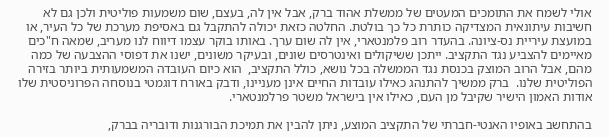אולי לשמח את התומכים המעטים של ממשלת אהוד ברק, אבל אין לה, בעצם, שום משמעות פוליטית ולכן גם לא חשיבות עיתונאית המצדיקה כותרת כל כך בולטת. החלטה כזאת יכולה להתקבל גם באסיפת מערכת של כל העיר, או במועצת עיריית נס-ציונה. בהעדר רוב פלמנטארי, אין לה שום ערך. באותו בוקר עצמו דיווח לנו מעריב, שמאה ח"כים מאיימים להצביע נגד התקציב. ייתכן ששיקולים ואינטרסים שונים, ובעיקר משונים, ישנו את דפוסי ההצבעה של כמה מהם, אבל הרוב המוצק בכנסת נגד הממשלה בכל נושא, כולל התקציב,  הוא כיום העובדה המשמעותית ביותר בזירה הפוליטית שלנו.  ברק ממשיך להתנהג כאילו עובדות החיים אינן מעניינו, ודבק באורח דוגמטי בנוסחה הפרוניסטית שלו אודות האמון הישיר שקיבל מן העם, כאילו אין בישראל משטר פרלמנטארי.

בהתחשב באופיו האנטי-חברתי של התקציב המוצע, ניתן להבין את תמיכת הבורגנות ודובריה בברק,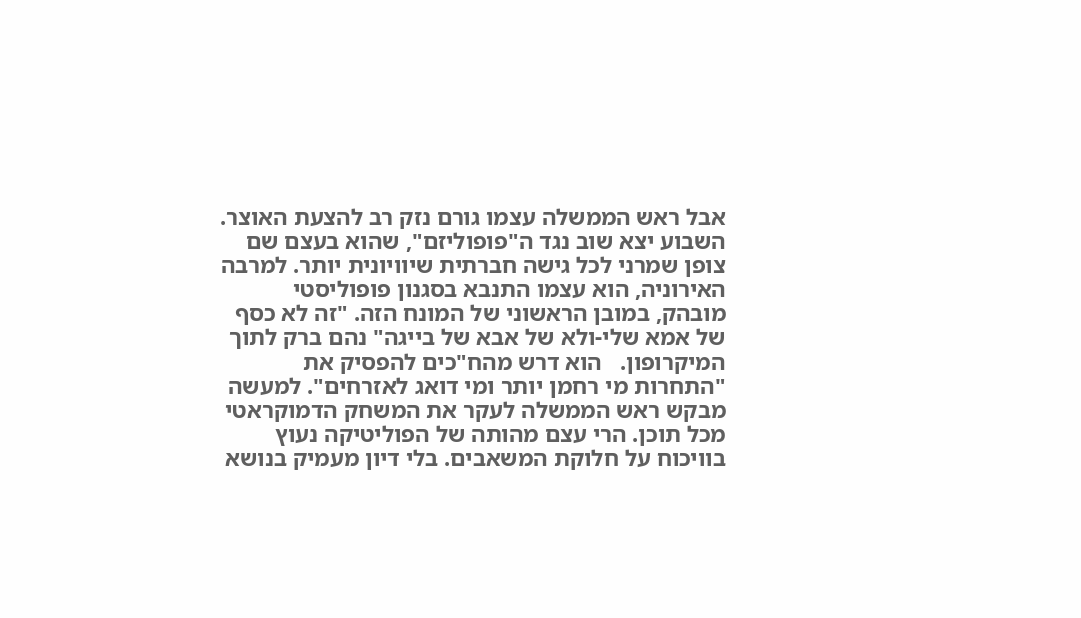אבל ראש הממשלה עצמו גורם נזק רב להצעת האוצר. השבוע יצא שוב נגד ה"פופוליזם", שהוא בעצם שם צופן שמרני לכל גישה חברתית שיוויונית יותר. למרבה האירוניה, הוא עצמו התנבא בסגנון פופוליסטי מובהק, במובן הראשוני של המונח הזה. "זה לא כסף של אמא שלי-ולא של אבא של בייגה" נהם ברק לתוך המיקרופון.   הוא דרש מהח"כים להפסיק את "התחרות מי רחמן יותר ומי דואג לאזרחים". למעשה מבקש ראש הממשלה לעקר את המשחק הדמוקראטי מכל תוכן. הרי עצם מהותה של הפוליטיקה נעוץ בוויכוח על חלוקת המשאבים. בלי דיון מעמיק בנושא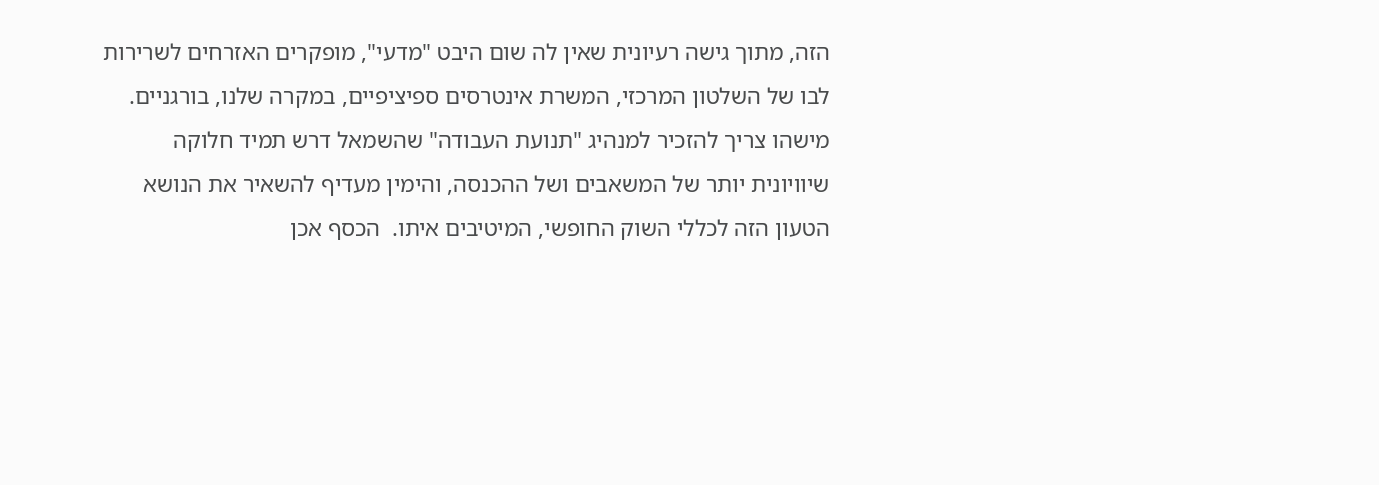הזה, מתוך גישה רעיונית שאין לה שום היבט "מדעי", מופקרים האזרחים לשרירות לבו של השלטון המרכזי, המשרת אינטרסים ספיציפיים, במקרה שלנו, בורגניים. מישהו צריך להזכיר למנהיג "תנועת העבודה" שהשמאל דרש תמיד חלוקה שיוויונית יותר של המשאבים ושל ההכנסה, והימין מעדיף להשאיר את הנושא הטעון הזה לכללי השוק החופשי, המיטיבים איתו.  הכסף אכן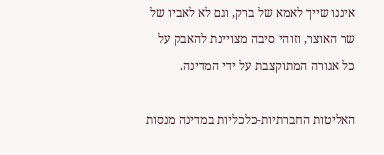איננו שייך לאמא של ברק, וגם לא לאביו של שר האוצר, וזוהי סיבה מצויינת להאבק על כל אגורה המתוקצבת על ידי המדינה.

האליטות החברתיות-כלכליות במדינה מנסות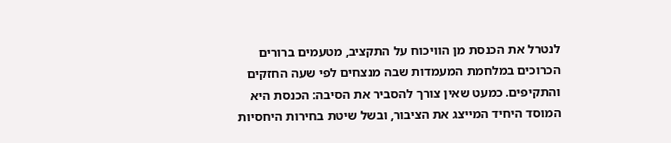לנטרל את הכנסת מן הוויכוח על התקציב, מטעמים ברורים הכרוכים במלחמת המעמדות שבה מנצחים לפי שעה החזקים והתקיפים. כמעט שאין צורך להסביר את הסיבה: הכנסת היא המוסד היחיד המייצג את הציבור, ובשל שיטת בחירות היחסיות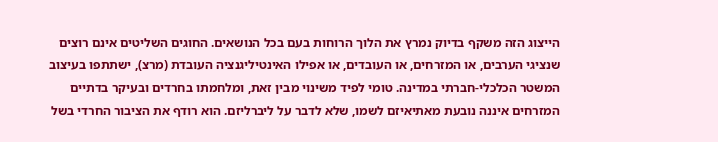הייצוג הזה משקף בדיוק נמרץ את הלוך הרוחות בעם בכל הנושאים. החוגים השליטים אינם רוצים שנציגי הערבים, או המזרחים, או העובדים, או אפילו האינטיליגנציה העובדת (מרצ), ישתתפו בעיצוב המשטר הכלכלי-חברתי במדינה. טומי לפיד משינוי מבין זאת, ומלחמתו בחרדים ובעיקר בדתיים המזרחים איננה נובעת מאתיאיזם לשמו, שלא לדבר על ליברליזם. הוא רודף את הציבור החרדי בשל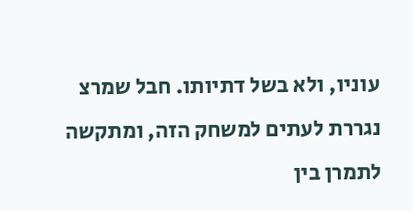עוניו, ולא בשל דתיותו. חבל שמרצ נגררת לעתים למשחק הזה, ומתקשה לתמרן בין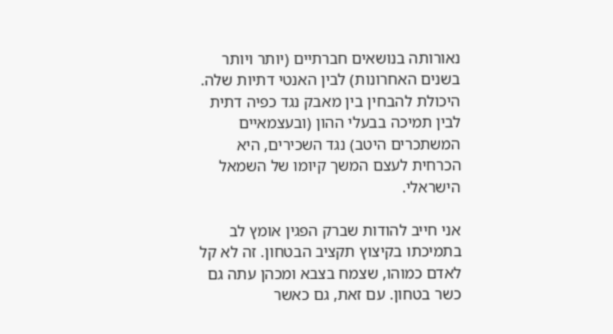נאורותה בנושאים חברתיים (יותר ויותר בשנים האחרונות) לבין האנטי דתיות שלה. היכולת להבחין בין מאבק נגד כפיה דתית לבין תמיכה בבעלי ההון (ובעצמאיים המשתכרים היטב) נגד השכירים, היא הכרחית לעצם המשך קיומו של השמאל הישראלי.

אני חייב להודות שברק הפגין אומץ לב בתמיכתו בקיצוץ תקציב הבטחון. זה לא קל לאדם כמוהו, שצמח בצבא ומכהן עתה גם כשר בטחון. עם זאת, גם כאשר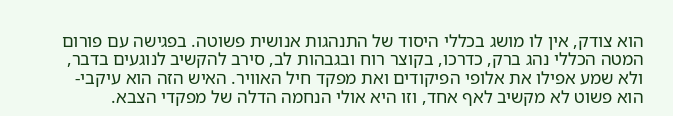הוא צודק, אין לו מושג בכללי היסוד של התנהגות אנושית פשוטה. בפגישה עם פורום המטה הכללי נהג ברק, כדרכו, בקוצר רוח ובגבהות לב, סירב להקשיב לנוגעים בדבר, ולא שמע אפילו את אלופי הפיקודים ואת מפקד חיל האוויר. האיש הזה הוא עיקבי-הוא פשוט לא מקשיב לאף אחד, וזו היא אולי הנחמה הדלה של מפקדי הצבא.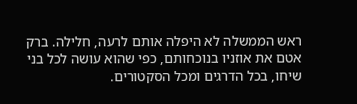ראש הממשלה לא היפלה אותם לרעה, חלילה. ברק אטם את אוזניו בנוכחותם, כפי שהוא עושה לכל בני שיחו, בכל הדרגים ומכל הסקטורים.